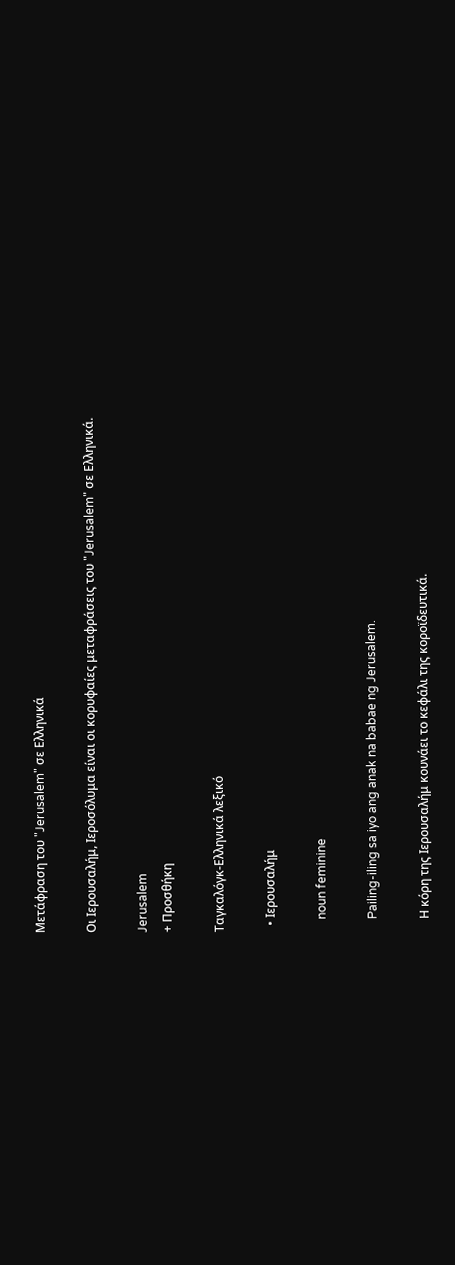Μετάφραση του "Jerusalem" σε Ελληνικά

Οι Ιερουσαλήμ, Ιεροσόλυμα είναι οι κορυφαίες μεταφράσεις του "Jerusalem" σε Ελληνικά.

Jerusalem
+ Προσθήκη

Ταγκαλόγκ-Ελληνικά λεξικό

  • Ιερουσαλήμ

    noun feminine

    Pailing-iling sa iyo ang anak na babae ng Jerusalem.

    Η κόρη της Ιερουσαλήμ κουνάει το κεφάλι της κοροϊδευτικά.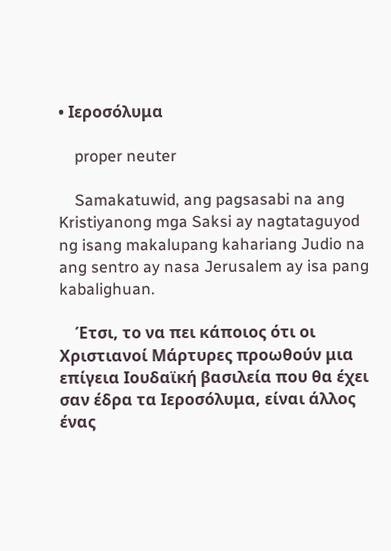• Ιεροσόλυμα

    proper neuter

    Samakatuwid, ang pagsasabi na ang Kristiyanong mga Saksi ay nagtataguyod ng isang makalupang kahariang Judio na ang sentro ay nasa Jerusalem ay isa pang kabalighuan.

    Έτσι, το να πει κάποιος ότι οι Χριστιανοί Μάρτυρες προωθούν μια επίγεια Ιουδαϊκή βασιλεία που θα έχει σαν έδρα τα Ιεροσόλυμα, είναι άλλος ένας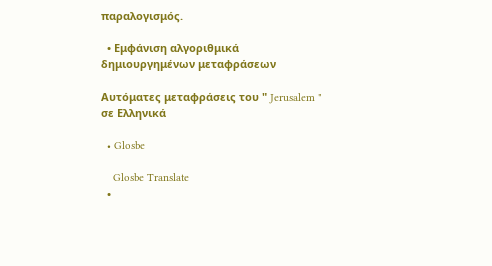παραλογισμός.

  • Εμφάνιση αλγοριθμικά δημιουργημένων μεταφράσεων

Αυτόματες μεταφράσεις του " Jerusalem " σε Ελληνικά

  • Glosbe

    Glosbe Translate
  •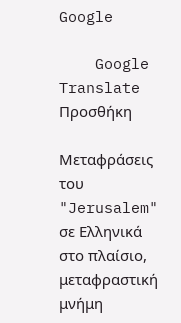Google

    Google Translate
Προσθήκη

Μεταφράσεις του "Jerusalem" σε Ελληνικά στο πλαίσιο, μεταφραστική μνήμη